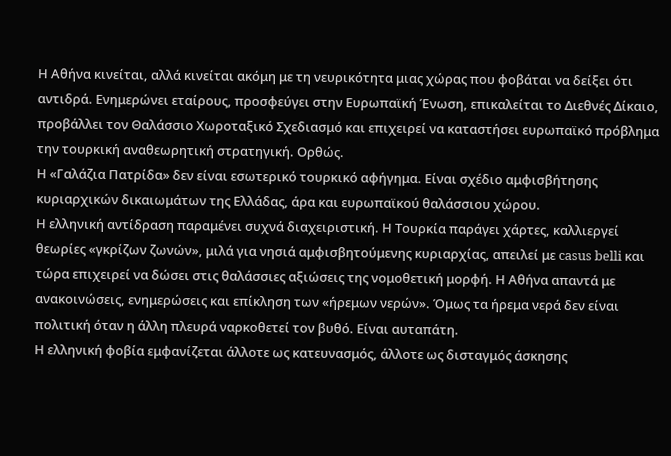Η Αθήνα κινείται, αλλά κινείται ακόμη με τη νευρικότητα μιας χώρας που φοβάται να δείξει ότι αντιδρά. Ενημερώνει εταίρους, προσφεύγει στην Ευρωπαϊκή Ένωση, επικαλείται το Διεθνές Δίκαιο, προβάλλει τον Θαλάσσιο Χωροταξικό Σχεδιασμό και επιχειρεί να καταστήσει ευρωπαϊκό πρόβλημα την τουρκική αναθεωρητική στρατηγική. Ορθώς.
Η «Γαλάζια Πατρίδα» δεν είναι εσωτερικό τουρκικό αφήγημα. Είναι σχέδιο αμφισβήτησης κυριαρχικών δικαιωμάτων της Ελλάδας, άρα και ευρωπαϊκού θαλάσσιου χώρου.
Η ελληνική αντίδραση παραμένει συχνά διαχειριστική. Η Τουρκία παράγει χάρτες, καλλιεργεί θεωρίες «γκρίζων ζωνών», μιλά για νησιά αμφισβητούμενης κυριαρχίας, απειλεί με casus belli και τώρα επιχειρεί να δώσει στις θαλάσσιες αξιώσεις της νομοθετική μορφή. Η Αθήνα απαντά με ανακοινώσεις, ενημερώσεις και επίκληση των «ήρεμων νερών». Όμως τα ήρεμα νερά δεν είναι πολιτική όταν η άλλη πλευρά ναρκοθετεί τον βυθό. Είναι αυταπάτη.
Η ελληνική φοβία εμφανίζεται άλλοτε ως κατευνασμός, άλλοτε ως δισταγμός άσκησης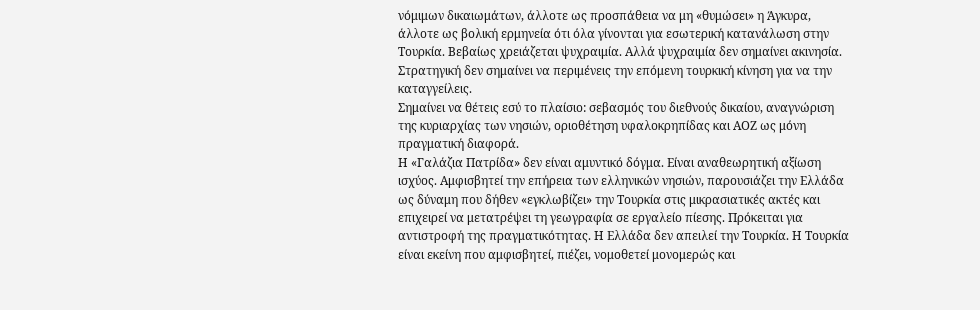νόμιμων δικαιωμάτων, άλλοτε ως προσπάθεια να μη «θυμώσει» η Άγκυρα, άλλοτε ως βολική ερμηνεία ότι όλα γίνονται για εσωτερική κατανάλωση στην Τουρκία. Βεβαίως χρειάζεται ψυχραιμία. Αλλά ψυχραιμία δεν σημαίνει ακινησία.
Στρατηγική δεν σημαίνει να περιμένεις την επόμενη τουρκική κίνηση για να την καταγγείλεις.
Σημαίνει να θέτεις εσύ το πλαίσιο: σεβασμός του διεθνούς δικαίου, αναγνώριση της κυριαρχίας των νησιών, οριοθέτηση υφαλοκρηπίδας και ΑΟΖ ως μόνη πραγματική διαφορά.
Η «Γαλάζια Πατρίδα» δεν είναι αμυντικό δόγμα. Είναι αναθεωρητική αξίωση ισχύος. Αμφισβητεί την επήρεια των ελληνικών νησιών, παρουσιάζει την Ελλάδα ως δύναμη που δήθεν «εγκλωβίζει» την Τουρκία στις μικρασιατικές ακτές και επιχειρεί να μετατρέψει τη γεωγραφία σε εργαλείο πίεσης. Πρόκειται για αντιστροφή της πραγματικότητας. Η Ελλάδα δεν απειλεί την Τουρκία. Η Τουρκία είναι εκείνη που αμφισβητεί, πιέζει, νομοθετεί μονομερώς και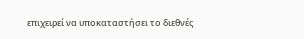επιχειρεί να υποκαταστήσει το διεθνές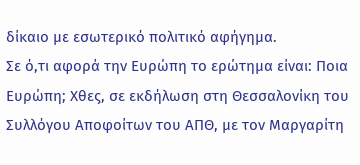δίκαιο με εσωτερικό πολιτικό αφήγημα.
Σε ό,τι αφορά την Ευρώπη το ερώτημα είναι: Ποια Ευρώπη; Χθες, σε εκδήλωση στη Θεσσαλονίκη του Συλλόγου Αποφοίτων του ΑΠΘ, με τον Μαργαρίτη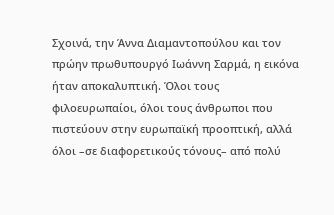Σχοινά, την Άννα Διαμαντοπούλου και τον πρώην πρωθυπουργό Ιωάννη Σαρμά, η εικόνα ήταν αποκαλυπτική. Όλοι τους φιλοευρωπαίοι, όλοι τους άνθρωποι που πιστεύουν στην ευρωπαϊκή προοπτική, αλλά όλοι –σε διαφορετικούς τόνους– από πολύ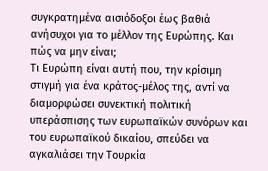συγκρατημένα αισιόδοξοι έως βαθιά ανήσυχοι για το μέλλον της Ευρώπης. Και πώς να μην είναι;
Τι Ευρώπη είναι αυτή που, την κρίσιμη στιγμή για ένα κράτος-μέλος της, αντί να διαμορφώσει συνεκτική πολιτική υπεράσπισης των ευρωπαϊκών συνόρων και του ευρωπαϊκού δικαίου, σπεύδει να αγκαλιάσει την Τουρκία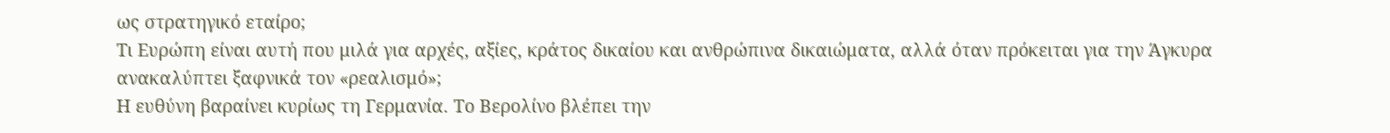ως στρατηγικό εταίρο;
Τι Ευρώπη είναι αυτή που μιλά για αρχές, αξίες, κράτος δικαίου και ανθρώπινα δικαιώματα, αλλά όταν πρόκειται για την Άγκυρα ανακαλύπτει ξαφνικά τον «ρεαλισμό»;
Η ευθύνη βαραίνει κυρίως τη Γερμανία. Το Βερολίνο βλέπει την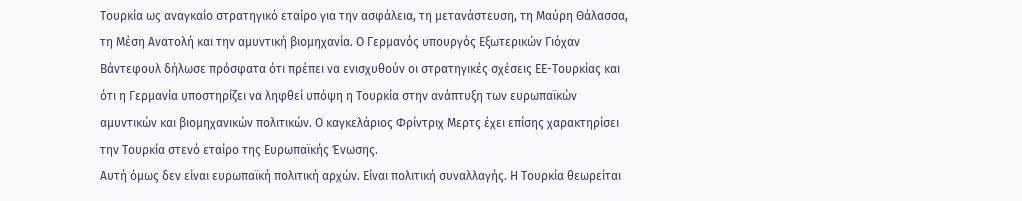Τουρκία ως αναγκαίο στρατηγικό εταίρο για την ασφάλεια, τη μετανάστευση, τη Μαύρη Θάλασσα, τη Μέση Ανατολή και την αμυντική βιομηχανία. Ο Γερμανός υπουργός Εξωτερικών Γιόχαν Βάντεφουλ δήλωσε πρόσφατα ότι πρέπει να ενισχυθούν οι στρατηγικές σχέσεις ΕΕ-Τουρκίας και ότι η Γερμανία υποστηρίζει να ληφθεί υπόψη η Τουρκία στην ανάπτυξη των ευρωπαϊκών αμυντικών και βιομηχανικών πολιτικών. Ο καγκελάριος Φρίντριχ Μερτς έχει επίσης χαρακτηρίσει την Τουρκία στενό εταίρο της Ευρωπαϊκής Ένωσης.
Αυτή όμως δεν είναι ευρωπαϊκή πολιτική αρχών. Είναι πολιτική συναλλαγής. Η Τουρκία θεωρείται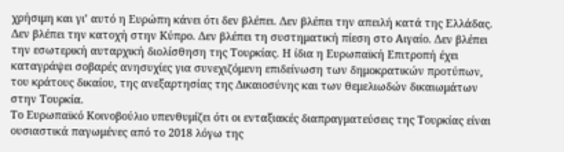χρήσιμη και γι’ αυτό η Ευρώπη κάνει ότι δεν βλέπει. Δεν βλέπει την απειλή κατά της Ελλάδας. Δεν βλέπει την κατοχή στην Κύπρο. Δεν βλέπει τη συστηματική πίεση στο Αιγαίο. Δεν βλέπει την εσωτερική αυταρχική διολίσθηση της Τουρκίας. Η ίδια η Ευρωπαϊκή Επιτροπή έχει καταγράψει σοβαρές ανησυχίες για συνεχιζόμενη επιδείνωση των δημοκρατικών προτύπων, του κράτους δικαίου, της ανεξαρτησίας της Δικαιοσύνης και των θεμελιωδών δικαιωμάτων στην Τουρκία.
Το Ευρωπαϊκό Κοινοβούλιο υπενθυμίζει ότι οι ενταξιακές διαπραγματεύσεις της Τουρκίας είναι ουσιαστικά παγωμένες από το 2018 λόγω της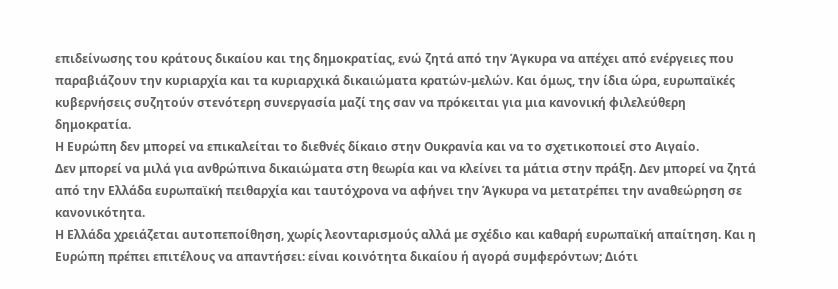επιδείνωσης του κράτους δικαίου και της δημοκρατίας, ενώ ζητά από την Άγκυρα να απέχει από ενέργειες που παραβιάζουν την κυριαρχία και τα κυριαρχικά δικαιώματα κρατών-μελών. Και όμως, την ίδια ώρα, ευρωπαϊκές κυβερνήσεις συζητούν στενότερη συνεργασία μαζί της σαν να πρόκειται για μια κανονική φιλελεύθερη δημοκρατία.
Η Ευρώπη δεν μπορεί να επικαλείται το διεθνές δίκαιο στην Ουκρανία και να το σχετικοποιεί στο Αιγαίο.
Δεν μπορεί να μιλά για ανθρώπινα δικαιώματα στη θεωρία και να κλείνει τα μάτια στην πράξη. Δεν μπορεί να ζητά από την Ελλάδα ευρωπαϊκή πειθαρχία και ταυτόχρονα να αφήνει την Άγκυρα να μετατρέπει την αναθεώρηση σε κανονικότητα.
Η Ελλάδα χρειάζεται αυτοπεποίθηση, χωρίς λεονταρισμούς αλλά με σχέδιο και καθαρή ευρωπαϊκή απαίτηση. Και η Ευρώπη πρέπει επιτέλους να απαντήσει: είναι κοινότητα δικαίου ή αγορά συμφερόντων; Διότι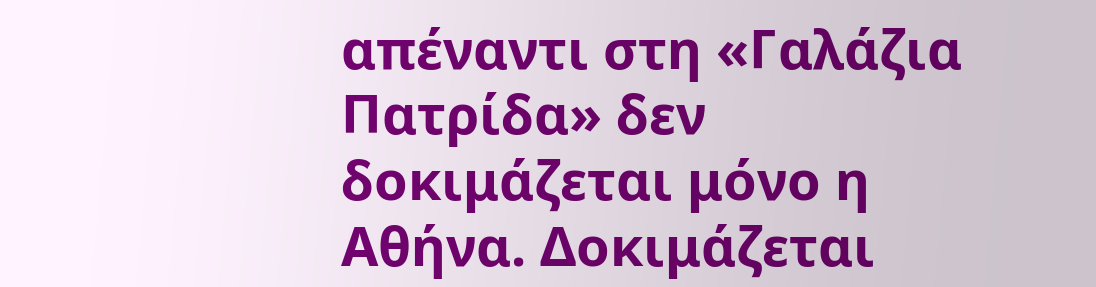απέναντι στη «Γαλάζια Πατρίδα» δεν δοκιμάζεται μόνο η Αθήνα. Δοκιμάζεται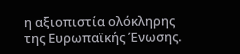η αξιοπιστία ολόκληρης της Ευρωπαϊκής Ένωσης.